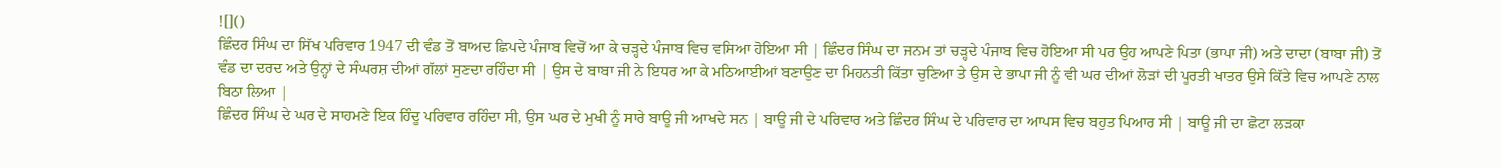![]()
ਛਿੰਦਰ ਸਿੰਘ ਦਾ ਸਿੱਖ ਪਰਿਵਾਰ 1947 ਦੀ ਵੰਡ ਤੋਂ ਬਾਅਦ ਛਿਪਦੇ ਪੰਜਾਬ ਵਿਚੋਂ ਆ ਕੇ ਚੜ੍ਹਦੇ ਪੰਜਾਬ ਵਿਚ ਵਸਿਆ ਹੋਇਆ ਸੀ | ਛਿੰਦਰ ਸਿੰਘ ਦਾ ਜਨਮ ਤਾਂ ਚੜ੍ਹਦੇ ਪੰਜਾਬ ਵਿਚ ਹੋਇਆ ਸੀ ਪਰ ਉਹ ਆਪਣੇ ਪਿਤਾ (ਭਾਪਾ ਜੀ) ਅਤੇ ਦਾਦਾ (ਬਾਬਾ ਜੀ) ਤੋਂ ਵੰਡ ਦਾ ਦਰਦ ਅਤੇ ਉਨ੍ਹਾਂ ਦੇ ਸੰਘਰਸ਼ ਦੀਆਂ ਗੱਲਾਂ ਸੁਣਦਾ ਰਹਿੰਦਾ ਸੀ | ਉਸ ਦੇ ਬਾਬਾ ਜੀ ਨੇ ਇਧਰ ਆ ਕੇ ਮਠਿਆਈਆਂ ਬਣਾਉਣ ਦਾ ਮਿਹਨਤੀ ਕਿੱਤਾ ਚੁਣਿਆ ਤੇ ਉਸ ਦੇ ਭਾਪਾ ਜੀ ਨੂੰ ਵੀ ਘਰ ਦੀਆਂ ਲੋੜਾਂ ਦੀ ਪੂਰਤੀ ਖਾਤਰ ਉਸੇ ਕਿੱਤੇ ਵਿਚ ਆਪਣੇ ਨਾਲ ਬਿਠਾ ਲਿਆ |
ਛਿੰਦਰ ਸਿੰਘ ਦੇ ਘਰ ਦੇ ਸਾਹਮਣੇ ਇਕ ਹਿੰਦੂ ਪਰਿਵਾਰ ਰਹਿੰਦਾ ਸੀ, ਉਸ ਘਰ ਦੇ ਮੁਖੀ ਨੂੰ ਸਾਰੇ ਬਾਊ ਜੀ ਆਖਦੇ ਸਨ | ਬਾਊ ਜੀ ਦੇ ਪਰਿਵਾਰ ਅਤੇ ਛਿੰਦਰ ਸਿੰਘ ਦੇ ਪਰਿਵਾਰ ਦਾ ਆਪਸ ਵਿਚ ਬਹੁਤ ਪਿਆਰ ਸੀ | ਬਾਊ ਜੀ ਦਾ ਛੋਟਾ ਲੜਕਾ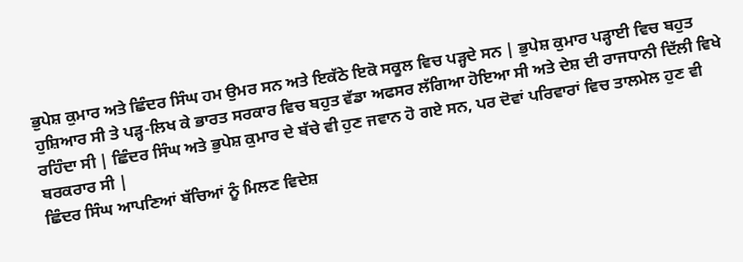ਭੁਪੇਸ਼ ਕੁਮਾਰ ਅਤੇ ਛਿੰਦਰ ਸਿੰਘ ਹਮ ਉਮਰ ਸਨ ਅਤੇ ਇਕੱਠੇ ਇਕੋ ਸਕੂਲ ਵਿਚ ਪੜ੍ਹਦੇ ਸਨ | ਭੁਪੇਸ਼ ਕੁਮਾਰ ਪੜ੍ਹਾਈ ਵਿਚ ਬਹੁਤ ਹੁਸ਼ਿਆਰ ਸੀ ਤੇ ਪੜ੍ਹ-ਲਿਖ ਕੇ ਭਾਰਤ ਸਰਕਾਰ ਵਿਚ ਬਹੁਤ ਵੱਡਾ ਅਫਸਰ ਲੱਗਿਆ ਹੋਇਆ ਸੀ ਅਤੇ ਦੇਸ਼ ਦੀ ਰਾਜਧਾਨੀ ਦਿੱਲੀ ਵਿਖੇ ਰਹਿੰਦਾ ਸੀ | ਛਿੰਦਰ ਸਿੰਘ ਅਤੇ ਭੁਪੇਸ਼ ਕੁਮਾਰ ਦੇ ਬੱਚੇ ਵੀ ਹੁਣ ਜਵਾਨ ਹੋ ਗਏ ਸਨ, ਪਰ ਦੋਵਾਂ ਪਰਿਵਾਰਾਂ ਵਿਚ ਤਾਲਮੇਲ ਹੁਣ ਵੀ ਬਰਕਰਾਰ ਸੀ |
ਛਿੰਦਰ ਸਿੰਘ ਆਪਣਿਆਂ ਬੱਚਿਆਂ ਨੂੰ ਮਿਲਣ ਵਿਦੇਸ਼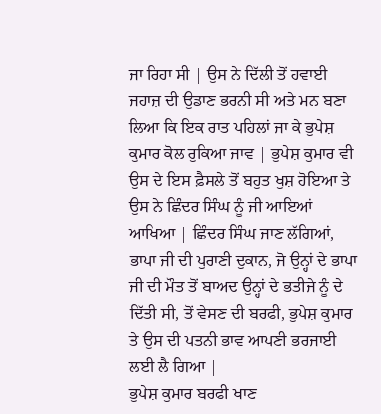ਜਾ ਰਿਹਾ ਸੀ | ਉਸ ਨੇ ਦਿੱਲੀ ਤੋਂ ਹਵਾਈ ਜਹਾਜ਼ ਦੀ ਉਡਾਣ ਭਰਨੀ ਸੀ ਅਤੇ ਮਨ ਬਣਾ ਲਿਆ ਕਿ ਇਕ ਰਾਤ ਪਹਿਲਾਂ ਜਾ ਕੇ ਭੁਪੇਸ਼ ਕੁਮਾਰ ਕੋਲ ਰੁਕਿਆ ਜਾਵ | ਭੁਪੇਸ਼ ਕੁਮਾਰ ਵੀ ਉਸ ਦੇ ਇਸ ਫ਼ੈਸਲੇ ਤੋਂ ਬਹੁਤ ਖੁਸ਼ ਹੋਇਆ ਤੇ ਉਸ ਨੇ ਛਿੰਦਰ ਸਿੰਘ ਨੂੰ ਜੀ ਆਇਆਂ ਆਖਿਆ | ਛਿੰਦਰ ਸਿੰਘ ਜਾਣ ਲੱਗਿਆਂ, ਭਾਪਾ ਜੀ ਦੀ ਪੁਰਾਣੀ ਦੁਕਾਨ, ਜੋ ਉਨ੍ਹਾਂ ਦੇ ਭਾਪਾ ਜੀ ਦੀ ਮੌਤ ਤੋਂ ਬਾਅਦ ਉਨ੍ਹਾਂ ਦੇ ਭਤੀਜੇ ਨੂੰ ਦੇ ਦਿੱਤੀ ਸੀ, ਤੋਂ ਵੇਸਣ ਦੀ ਬਰਫੀ, ਭੁਪੇਸ਼ ਕੁਮਾਰ ਤੇ ਉਸ ਦੀ ਪਤਨੀ ਭਾਵ ਆਪਣੀ ਭਰਜਾਈ ਲਈ ਲੈ ਗਿਆ |
ਭੁਪੇਸ਼ ਕੁਮਾਰ ਬਰਫੀ ਖਾਣ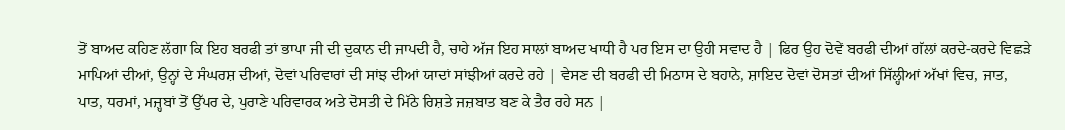ਤੋਂ ਬਾਅਦ ਕਹਿਣ ਲੱਗਾ ਕਿ ਇਹ ਬਰਫੀ ਤਾਂ ਭਾਪਾ ਜੀ ਦੀ ਦੁਕਾਨ ਦੀ ਜਾਪਦੀ ਹੈ, ਚਾਹੇ ਅੱਜ ਇਹ ਸਾਲਾਂ ਬਾਅਦ ਖਾਧੀ ਹੈ ਪਰ ਇਸ ਦਾ ਉਹੀ ਸਵਾਦ ਹੈ | ਫਿਰ ਉਹ ਦੋਵੇਂ ਬਰਫੀ ਦੀਆਂ ਗੱਲਾਂ ਕਰਦੇ-ਕਰਦੇ ਵਿਛੜੇ ਮਾਪਿਆਂ ਦੀਆਂ, ਉਨ੍ਹਾਂ ਦੇ ਸੰਘਰਸ਼ ਦੀਆਂ, ਦੋਵਾਂ ਪਰਿਵਾਰਾਂ ਦੀ ਸਾਂਝ ਦੀਆਂ ਯਾਦਾਂ ਸਾਂਝੀਆਂ ਕਰਦੇ ਰਹੇ | ਵੇਸਣ ਦੀ ਬਰਫੀ ਦੀ ਮਿਠਾਸ ਦੇ ਬਹਾਨੇ, ਸ਼ਾਇਦ ਦੋਵਾਂ ਦੋਸਤਾਂ ਦੀਆਂ ਸਿੱਲ੍ਹੀਆਂ ਅੱਖਾਂ ਵਿਚ, ਜਾਤ, ਪਾਤ, ਧਰਮਾਂ, ਮਜ਼੍ਹਬਾਂ ਤੋਂ ਉੱਪਰ ਦੇ, ਪੁਰਾਣੇ ਪਰਿਵਾਰਕ ਅਤੇ ਦੋਸਤੀ ਦੇ ਮਿੱਠੇ ਰਿਸ਼ਤੇ ਜਜ਼ਬਾਤ ਬਣ ਕੇ ਤੈਰ ਰਹੇ ਸਨ |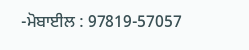-ਮੋਬਾਈਲ : 97819-57057